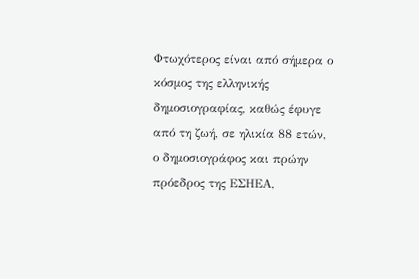Φτωχότερος είναι από σήμερα ο κόσμος της ελληνικής δημοσιογραφίας, καθώς έφυγε από τη ζωή, σε ηλικία 88 ετών, ο δημοσιογράφος και πρώην πρόεδρος της ΕΣΗΕΑ,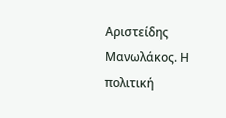Αριστείδης Μανωλάκος. Η πολιτική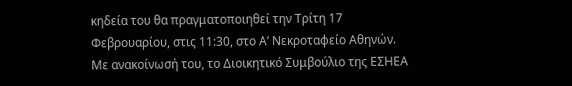κηδεία του θα πραγματοποιηθεί την Τρίτη 17 Φεβρουαρίου, στις 11:30, στο Α’ Νεκροταφείο Αθηνών.
Με ανακοίνωσή του, το Διοικητικό Συμβούλιο της ΕΣΗΕΑ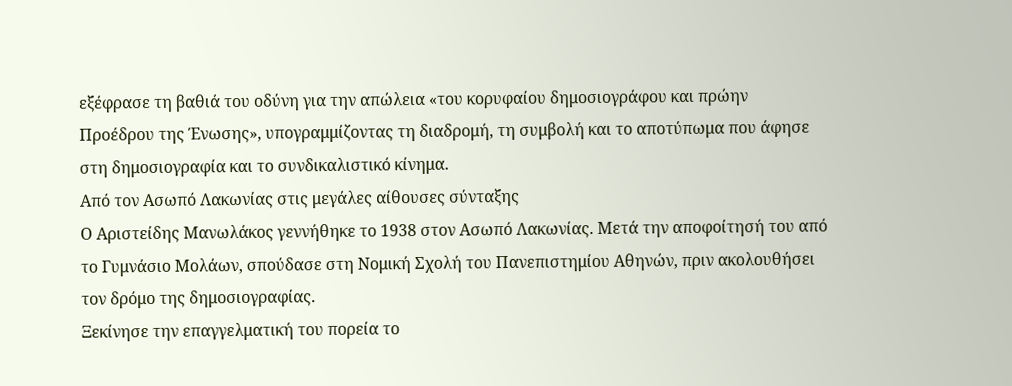εξέφρασε τη βαθιά του οδύνη για την απώλεια «του κορυφαίου δημοσιογράφου και πρώην Προέδρου της Ένωσης», υπογραμμίζοντας τη διαδρομή, τη συμβολή και το αποτύπωμα που άφησε στη δημοσιογραφία και το συνδικαλιστικό κίνημα.
Από τον Ασωπό Λακωνίας στις μεγάλες αίθουσες σύνταξης
Ο Αριστείδης Μανωλάκος γεννήθηκε το 1938 στον Ασωπό Λακωνίας. Μετά την αποφοίτησή του από το Γυμνάσιο Μολάων, σπούδασε στη Νομική Σχολή του Πανεπιστημίου Αθηνών, πριν ακολουθήσει τον δρόμο της δημοσιογραφίας.
Ξεκίνησε την επαγγελματική του πορεία το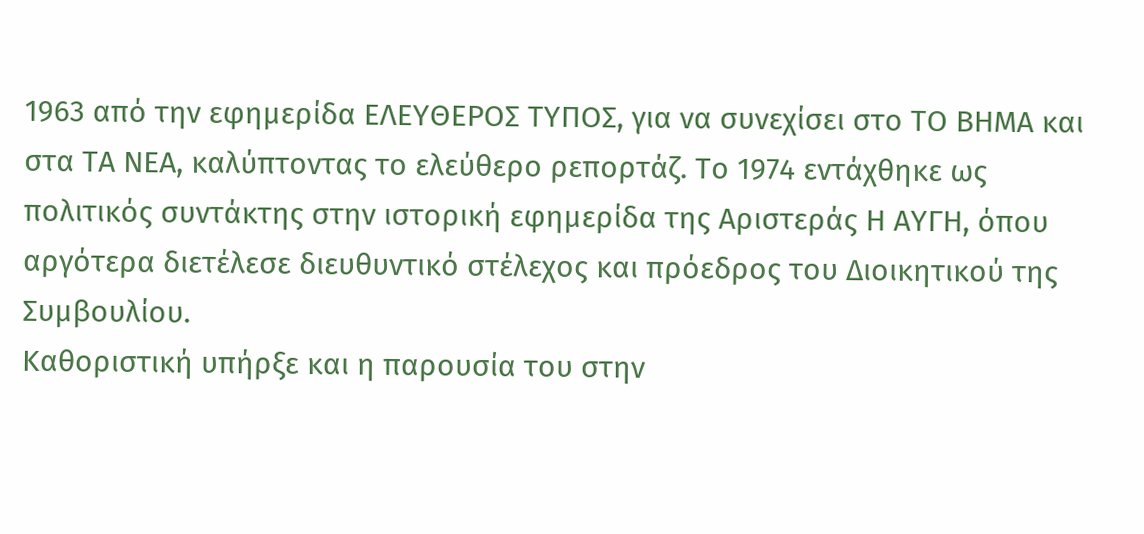1963 από την εφημερίδα ΕΛΕΥΘΕΡΟΣ ΤΥΠΟΣ, για να συνεχίσει στο ΤΟ ΒΗΜΑ και στα ΤΑ ΝΕΑ, καλύπτοντας το ελεύθερο ρεπορτάζ. Το 1974 εντάχθηκε ως πολιτικός συντάκτης στην ιστορική εφημερίδα της Αριστεράς Η ΑΥΓΗ, όπου αργότερα διετέλεσε διευθυντικό στέλεχος και πρόεδρος του Διοικητικού της Συμβουλίου.
Καθοριστική υπήρξε και η παρουσία του στην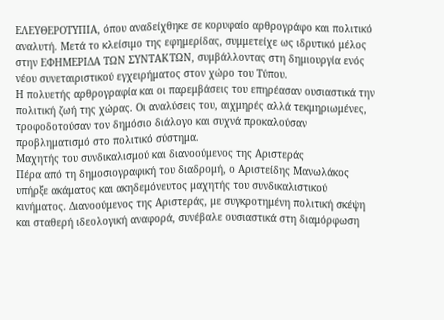ΕΛΕΥΘΕΡΟΤΥΠΙΑ, όπου αναδείχθηκε σε κορυφαίο αρθρογράφο και πολιτικό αναλυτή. Μετά το κλείσιμο της εφημερίδας, συμμετείχε ως ιδρυτικό μέλος στην ΕΦΗΜΕΡΙΔΑ ΤΩΝ ΣΥΝΤΑΚΤΩΝ, συμβάλλοντας στη δημιουργία ενός νέου συνεταιριστικού εγχειρήματος στον χώρο του Τύπου.
Η πολυετής αρθρογραφία και οι παρεμβάσεις του επηρέασαν ουσιαστικά την πολιτική ζωή της χώρας. Οι αναλύσεις του, αιχμηρές αλλά τεκμηριωμένες, τροφοδοτούσαν τον δημόσιο διάλογο και συχνά προκαλούσαν προβληματισμό στο πολιτικό σύστημα.
Μαχητής του συνδικαλισμού και διανοούμενος της Αριστεράς
Πέρα από τη δημοσιογραφική του διαδρομή, ο Αριστείδης Μανωλάκος υπήρξε ακάματος και ακηδεμόνευτος μαχητής του συνδικαλιστικού κινήματος. Διανοούμενος της Αριστεράς, με συγκροτημένη πολιτική σκέψη και σταθερή ιδεολογική αναφορά, συνέβαλε ουσιαστικά στη διαμόρφωση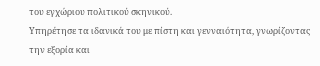του εγχώριου πολιτικού σκηνικού.
Υπηρέτησε τα ιδανικά του με πίστη και γενναιότητα, γνωρίζοντας την εξορία και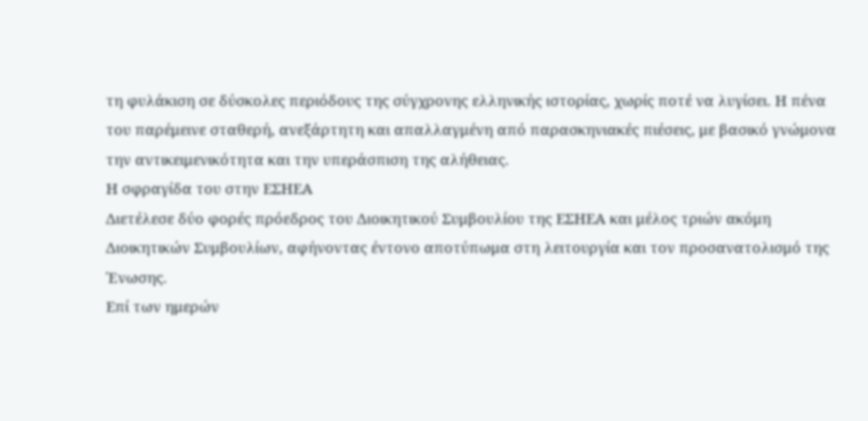τη φυλάκιση σε δύσκολες περιόδους της σύγχρονης ελληνικής ιστορίας, χωρίς ποτέ να λυγίσει. Η πένα του παρέμεινε σταθερή, ανεξάρτητη και απαλλαγμένη από παρασκηνιακές πιέσεις, με βασικό γνώμονα την αντικειμενικότητα και την υπεράσπιση της αλήθειας.
Η σφραγίδα του στην ΕΣΗΕΑ
Διετέλεσε δύο φορές πρόεδρος του Διοικητικού Συμβουλίου της ΕΣΗΕΑ και μέλος τριών ακόμη Διοικητικών Συμβουλίων, αφήνοντας έντονο αποτύπωμα στη λειτουργία και τον προσανατολισμό της Ένωσης.
Επί των ημερών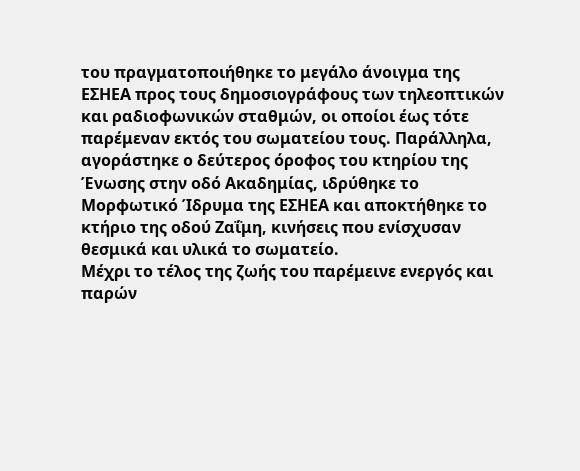του πραγματοποιήθηκε το μεγάλο άνοιγμα της ΕΣΗΕΑ προς τους δημοσιογράφους των τηλεοπτικών και ραδιοφωνικών σταθμών, οι οποίοι έως τότε παρέμεναν εκτός του σωματείου τους. Παράλληλα, αγοράστηκε ο δεύτερος όροφος του κτηρίου της Ένωσης στην οδό Ακαδημίας, ιδρύθηκε το Μορφωτικό Ίδρυμα της ΕΣΗΕΑ και αποκτήθηκε το κτήριο της οδού Ζαΐμη, κινήσεις που ενίσχυσαν θεσμικά και υλικά το σωματείο.
Μέχρι το τέλος της ζωής του παρέμεινε ενεργός και παρών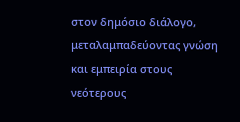στον δημόσιο διάλογο, μεταλαμπαδεύοντας γνώση και εμπειρία στους νεότερους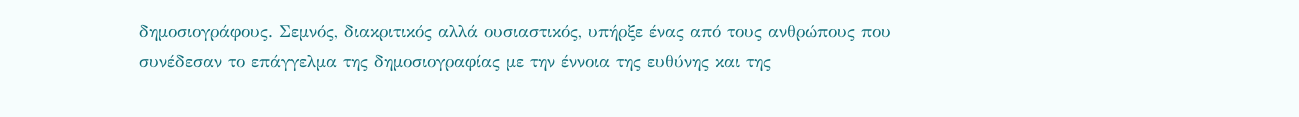δημοσιογράφους. Σεμνός, διακριτικός αλλά ουσιαστικός, υπήρξε ένας από τους ανθρώπους που συνέδεσαν το επάγγελμα της δημοσιογραφίας με την έννοια της ευθύνης και της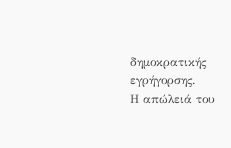δημοκρατικής εγρήγορσης.
Η απώλειά του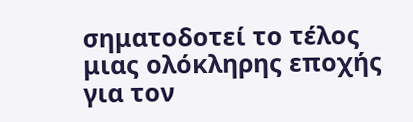σηματοδοτεί το τέλος μιας ολόκληρης εποχής για τον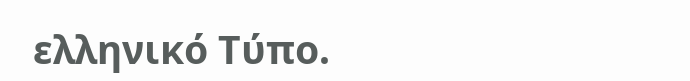ελληνικό Τύπο.